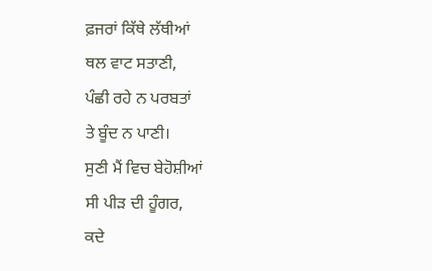ਫ਼ਜਰਾਂ ਕਿੱਥੇ ਲੱਥੀਆਂ
ਥਲ ਵਾਟ ਸਤਾਣੀ,
ਪੰਛੀ ਰਹੇ ਨ ਪਰਬਤਾਂ
ਤੇ ਬੂੰਦ ਨ ਪਾਣੀ।
ਸੁਣੀ ਮੈਂ ਵਿਚ ਬੇਹੋਸ਼ੀਆਂ
ਸੀ ਪੀੜ ਦੀ ਹੂੰਗਰ,
ਕਦੇ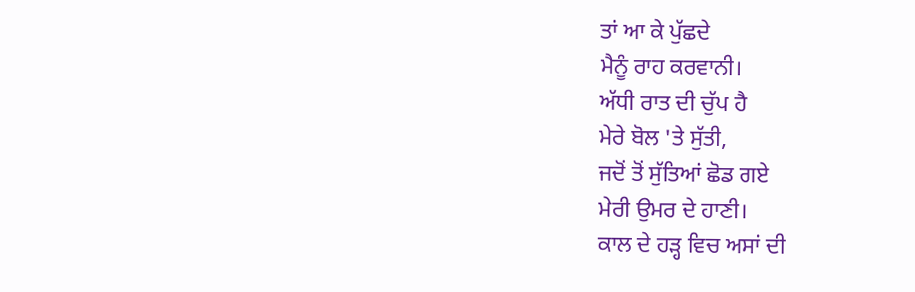ਤਾਂ ਆ ਕੇ ਪੁੱਛਦੇ
ਮੈਨੂੰ ਰਾਹ ਕਰਵਾਨੀ।
ਅੱਧੀ ਰਾਤ ਦੀ ਚੁੱਪ ਹੈ
ਮੇਰੇ ਬੋਲ 'ਤੇ ਸੁੱਤੀ,
ਜਦੋਂ ਤੋਂ ਸੁੱਤਿਆਂ ਛੋਡ ਗਏ
ਮੇਰੀ ਉਮਰ ਦੇ ਹਾਣੀ।
ਕਾਲ ਦੇ ਹੜ੍ਹ ਵਿਚ ਅਸਾਂ ਦੀ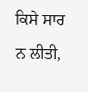ਕਿਸੇ ਸਾਰ ਨ ਲੀਤੀ,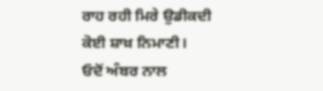ਰਾਹ ਰਹੀ ਮਿਰੇ ਉਡੀਕਦੀ
ਕੋਈ ਸ਼ਾਖ਼ ਨਿਮਾਣੀ।
ਓਦੋਂ ਅੰਬਰ ਨਾਲ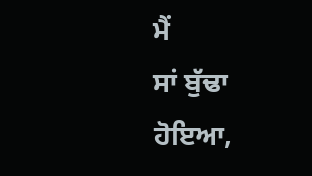ਮੈਂ
ਸਾਂ ਬੁੱਢਾ ਹੋਇਆ,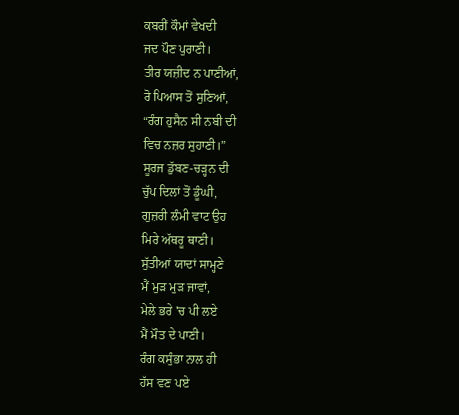ਕਬਰੀਂ ਕੌਮਾਂ ਵੇਖਦੀ
ਜਦ ਪੌਣ ਪੁਰਾਣੀ।
ਤੀਰ ਯਜ਼ੀਦ ਨ ਪਾਣੀਆਂ,
ਰੋ ਪਿਆਸ ਤੋਂ ਸੁਣਿਆਂ,
“ਰੰਗ ਹੁਸੈਨ ਸੀ ਨਬੀ ਦੀ
ਵਿਚ ਨਜ਼ਰ ਸੁਹਾਣੀ।”
ਸੂਰਜ ਡੁੱਬਣ-ਚੜ੍ਹਨ ਦੀ
ਚੁੱਪ ਦਿਲਾਂ ਤੋਂ ਡੂੰਘੀ,
ਗੁਜ਼ਰੀ ਲੰਮੀ ਵਾਟ ਉਹ
ਮਿਰੇ ਅੱਥਰੂ ਥਾਣੀ।
ਸੁੱਤੀਆਂ ਯਾਦਾਂ ਸਾਮ੍ਹਣੇ
ਮੈਂ ਮੁੜ ਮੁੜ ਜਾਵਾਂ,
ਮੇਲੇ ਭਰੇ 'ਚ ਪੀ ਲਏ
ਮੈਂ ਮੌਤ ਦੇ ਪਾਣੀ।
ਰੰਗ ਕਸੁੰਭਾ ਨਾਲ ਹੀ
ਹੱਸ ਵਣ ਪਏ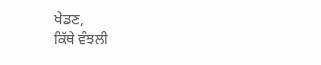ਖੇਡਣ,
ਕਿੱਥੇ ਵੰਝਲੀ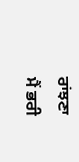ਰਾਂਝਣਾ
ਮੈਂ ਭਰੀ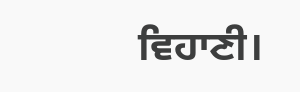ਵਿਹਾਣੀ।